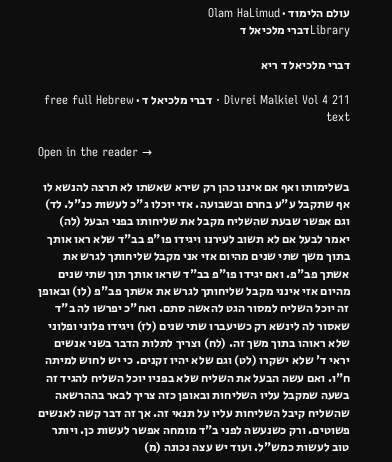עולם הלימוד · Olam HaLimud
Libraryדברי מלכיאל ד

דברי מלכיאל ד ריא

Divrei Malkiel Vol 4 211 · דברי מלכיאל ד · free full Hebrew text

Open in the reader →

בשלימותו ואף אם איננו כהן רק שירא שאשתו לא תרצה להנשא לו אף שתקבל ע"ע בחרם ובשבועה. אזי יוכלו ג"כ לעשות כנ"ל. לד) וגם אפשר שבעת שהשליח מקבל את שליחותו בפני הבעל (לה) יאמר לבעל אם לא תשוב לעירנו ויגידו פו"פ בב"ד שלא ראו אותך בתוך משך שתי שנים מהיום אזי אני מקבל שליחותך לגרש את אשתך פב"פ. ואם יגידו פו"פ בב"ד שראו אותך תוך שתי שנים מהיום אזי אינני מקבל שליחותך לגרש את אשתך פב"פ (לו) ובאופן זה יוכל השליח למסור הגט להאשה סתם. ואח"כ יפרשו לה ב"ד שאסור לה לינשא רק כשיעברו שתי שנים (לז) ויגידו פלוני ופלוני שלא ראוהו בתוך משך זה. (לח) וצריך לתלות הדבר בשני אנשים יראי ד' שלא ישקרו (לט) וגם שלא יהיו זקנים. כי יש לחוש למיתה ח"ו. ואם עשה הבעל את השליח שלא בפניו יוכל השליח להגיד זה בשעה שמקבל עליו השליחות ובאופן כזה צריך לבאר בההרשאה שהשליח קיבל השליחות עליו על תנאי זה. אך זה דבר קשה לאנשים פשוטים. ורק כשנעשה לפני ב"ד מומחה אפשר לעשות כן. ויותר טוב לעשות כמש"ל. ועוד יש עצה נכונה (מ)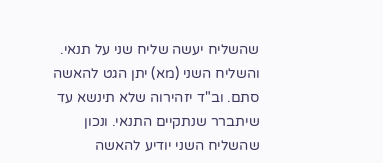שהשליח יעשה שליח שני על תנאי. והשליח השני (מא) יתן הגט להאשה סתם. וב"ד יזהירוה שלא תינשא עד שיתברר שנתקיים התנאי. ונכון שהשליח השני יודיע להאשה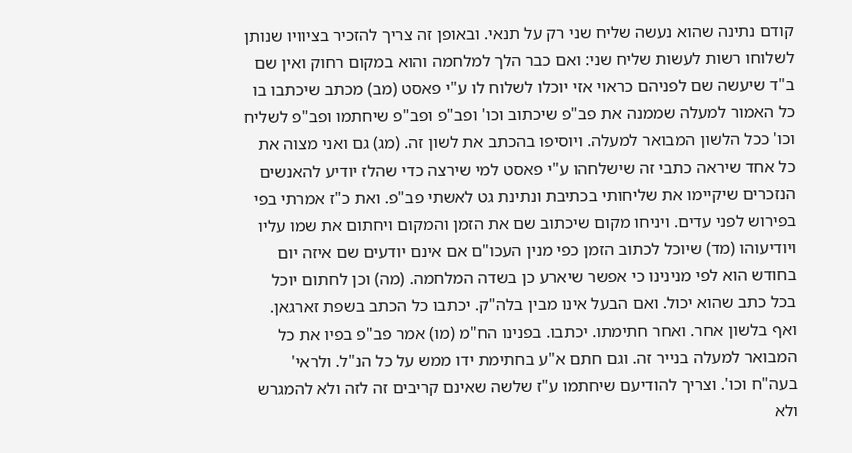קודם נתינה שהוא נעשה שליח שני רק על תנאי. ובאופן זה צריך להזכיר בציוויו שנותן לשלוחו רשות לעשות שליח שני: ואם כבר הלך למלחמה והוא במקום רחוק ואין שם ב"ד שיעשה שם לפניהם כראוי אזי יוכלו לשלוח לו ע"י פאסט (מב) מכתב שיכתבו בו כל האמור למעלה שממנה את פב"פ שיכתוב וכו' ופב"פ ופב"פ שיחתמו ופב"פ לשליח וכו' ככל הלשון המבואר למעלה. ויוסיפו בהכתב את לשון זה. (מג) גם ואני מצוה את כל אחד שיראה כתבי זה שישלחהו ע"י פאסט למי שירצה כדי שהלז יודיע להאנשים הנזכרים שיקיימו את שליחותי בכתיבת ונתינת גט לאשתי פב"פ. ואת כ"ז אמרתי בפי בפירוש לפני עדים. ויניחו מקום שיכתוב שם את הזמן והמקום ויחתום את שמו עליו ויודיעוהו (מד) שיוכל לכתוב הזמן כפי מנין העכו"ם אם אינם יודעים שם איזה יום בחודש הוא לפי מנינינו כי אפשר שיארע כן בשדה המלחמה. (מה) וכן לחתום יוכל בכל כתב שהוא יכול. ואם הבעל אינו מבין בלה"ק. יכתבו כל הכתב בשפת זארגאן. ואף בלשון אחר. ואחר חתימתו. יכתבו. בפנינו הח"מ (מו) אמר פב"פ בפיו את כל המבואר למעלה בנייר זה. וגם חתם א"ע בחתימת ידו ממש על כל הנ"ל. ולראי' בעה"ח וכו'. וצריך להודיעם שיחתמו ע"ז שלשה שאינם קריבים זה לזה ולא להמגרש ולא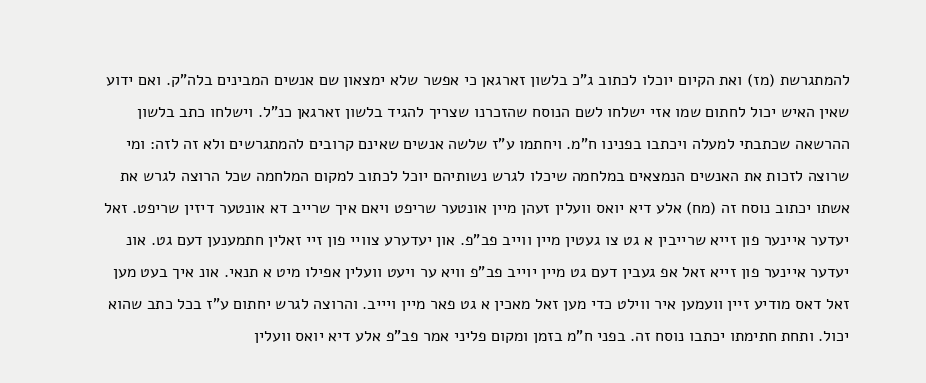להמתגרשת (מז) ואת הקיום יוכלו לכתוב ג"כ בלשון זארגאן כי אפשר שלא ימצאון שם אנשים המבינים בלה"ק. ואם ידוע שאין האיש יכול לחתום שמו אזי ישלחו לשם הנוסח שהזכרנו שצריך להגיד בלשון זארגאן כנ"ל. וישלחו כתב בלשון ההרשאה שכתבתי למעלה ויכתבו בפנינו ח"מ. ויחתמו ע"ז שלשה אנשים שאינם קרובים להמתגרשים ולא זה לזה: ומי שרוצה לזכות את האנשים הנמצאים במלחמה שיכלו לגרש נשותיהם יוכל לכתוב למקום המלחמה שכל הרוצה לגרש את אשתו יכתוב נוסח זה (מח) אלע דיא יואס וועלין זעהן מיין אונטער שריפט ויאם איך שרייב דא אונטער דיזין שריפט. זאל יעדער איינער פון זייא שרייבין א גט צו געטין מיין ווייב פב"פ. און יעדערע צוויי פון זיי זאלין חתמענען דעם גט. אונ יעדער איינער פון זייא זאל אפ געבין דעם גט מיין יוייב פב"פ וויא ער ויעט וועלין אפילו מיט א תנאי. אונ איך בעט מען זאל דאס מודיע זיין וועמען איר ווילט כדי מען זאל מאכין א גט פאר מיין ויייב. והרוצה לגרש יחתום ע"ז בכל כתב שהוא יכול. ותחת חתימתו יכתבו נוסח זה. בפני ח"מ בזמן ומקום פליני אמר פב"פ אלע דיא יואס וועלין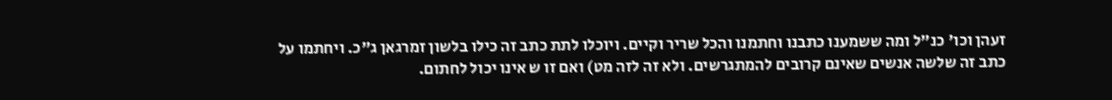זעהן וכו' כנ"ל ומה ששמענו כתבנו וחתמנו והכל שריר וקיים. ויוכלו לתת כתב זה כילו בלשון זמרגאן ג"כ. ויחתמו על כתב זה שלשה אנשים שאינם קרובים להמתגרשים. ולא זה לזה מט) ואם זו ש אינו יכול לחתום.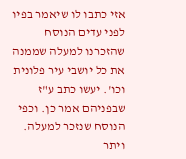אזי כתבו לו שיאמר בפיו לפני עדים הנוסח שהזכרנו למעלה שממנה את כל יושבי עיר פלונית וכו'. יעשו כתב ע"ז שבפניהם אמר כן. וכפי הנוסח שנזכר למעלה. ויתר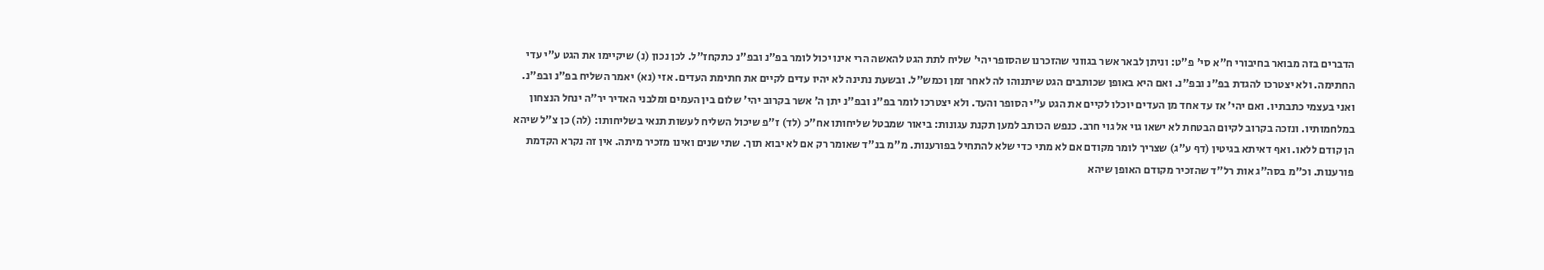הדברים בזה מבואר בחיבורי ח"א סי' פ"ט: וניתן לבאר אשר בגווני שהזכרנו שהסופר יהי' שליח לתת הגט להאשה הרי אינו יכול לומר בפ"נ ובפ"נ כתקחז"ל. לכן נכון (נ) שיקיימו את הגט ע"י עדי החתימה. ולא יצטרכו להגדת בפ"נ ובפ"נ. ואם היא באופן שכותבים הגט שיתנוהו לה לאחר זמן וכמש"ל. ובשעת נתינה לא יהיו עדים לקיים את חתימת העדים. אזי (נא) יאמר השליח בפ"נ ובפ"נ. ואני בעצמי כתבתיו. ואם יהי' אז עד אחד מן העדים יוכלו לקיים את הגט ע"י הסופר והעד. ולא יצטרכו לומר בפ"נ ובפ"נ יתן ה' אשר בקרוב יהי' שלום בין העמים ומלבני האדיר יר"ה ינחל הנצחון במלחמותיו. ונזכה בקרוב לקיום הבטחת לא ישאו גוי אל גוי חרב. כנפש הכותב למען תקנת עגונות: ביאור שמבטל שליחותו אח"כ (לד) ז"פ שיכול השליח לעשות תנאי בשליחותו: (לה) כן צ"ל שיהא הן קודם ללאו. ואף דאיתא בגיטין (דף ע"ג) שצריך לומר מקודם אם לא מתי כדי שלא להתחיל בפורענות. מ"מ בנ"ד שאומר רק אם לא יבוא תוך. שתי שנים ואינו מזכיר מיתה. אין זה נקרא הקדמת פורענות. וכ"מ בסה"ג אות רל"ד שהזכיר מקודם האופן שיהא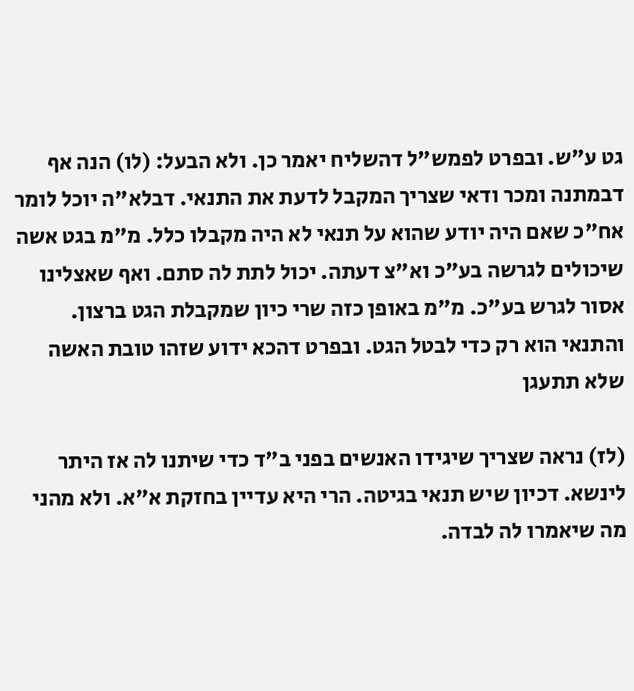גט ע"ש. ובפרט לפמש"ל דהשליח יאמר כן. ולא הבעל: (לו) הנה אף דבמתנה ומכר ודאי שצריך המקבל לדעת את התנאי. דבלא"ה יוכל לומר אח"כ שאם היה יודע שהוא על תנאי לא היה מקבלו כלל. מ"מ בגט אשה שיכולים לגרשה בע"כ וא"צ דעתה. יכול לתת לה סתם. ואף שאצלינו אסור לגרש בע"כ. מ"מ באופן כזה שרי כיון שמקבלת הגט ברצון. והתנאי הוא רק כדי לבטל הגט. ובפרט דהכא ידוע שזהו טובת האשה שלא תתעגן

(לז) נראה שצריך שיגידו האנשים בפני ב"ד כדי שיתנו לה אז היתר לינשא. דכיון שיש תנאי בגיטה. הרי היא עדיין בחזקת א"א. ולא מהני מה שיאמרו לה לבדה.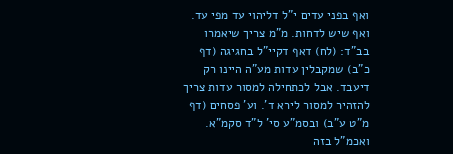ואף בפני עדים י"ל דליהוי עד מפי עד. ואף שיש לדחות. מ"מ צריך שיאמרו בב"ד: (לח) דאף דקיי"ל בחגיגה (דף כ"ב) שמקבלין עדות מע"ה היינו רק דיעבד. אבל לכתחילה למסור עדות צריך להזהיר למסור לירא ד'. וע' פסחים (דף מ"ט ע"ב) ובסמ"ע סי' ל"ד סקמ"א. ואכמ"ל בזה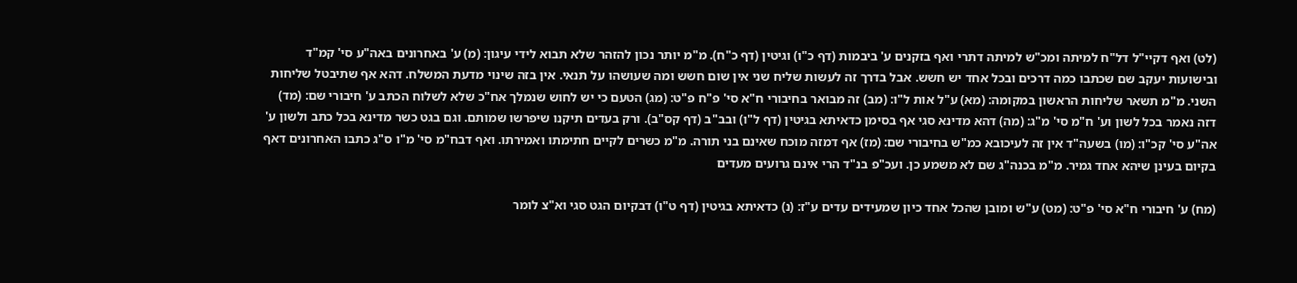(לט) ואף דקיי"ל דל"ח למיתה ומכ"ש למיתה דתרי ואף בזקנים ע' ביבמות (דף כ"ו) וגיטין (דף כ"ח). מ"מ יותר נכון להזהר שלא תבוא לידי עיגון: (מ) ע' באחרונים באה"ע סי' קמ"ד ובישועות יעקב שם שכתבו כמה דרכים ובכל אחד יש חשש. אבל בדרך זה לעשות שליח שני אין שום חשש ומה שעושהו על תנאי. אין בזה שינוי מדעת המשלח. דהא אף שתיבטל שליחות השני. מ"מ תשאר שליחות הראשון במקומה: (מא) ע"ל אות ל"ו: (מב) זה מבואר בחיבורי ח"א סי' פ"ח פ"ט: (מג) הטעם כי יש לחוש שנמלך אח"כ שלא לשלוח הכתב ע' חיבורי שם: (מד) דזה נאמר בכל לשון וע' ח"מ סי' מ"ג: (מה) דהא מדינא סגי אף בסימן כדאיתא בגיטין (דף ל"ו) ובב"ב (דף קס"ב). ורק בעדים תיקנו שיפרשו שמותם. וגם בגט כשר מדינא בכל כתב ולשון ע' אה"ע סי' קכ"ו: (מו) בשעה"ד אין זה לעיכובא כמ"ש בחיבורי שם: (מז) אף דמזה מוכח שאינם בני תורה. מ"מ כשרים לקיים חתימתו ואמירתו. ואף דבח"מ סי' מ"ו ס"ג כתבו האחרונים דאף בקיום בעינן שיהא אחד גמיר. מ"מ בכנה"ג שם לא משמע כן. ועכ"פ בנ"ד הרי אינם גרועים מעדים

(מח) ע' חיבורי ח"א סי' פ"ט: (מט) ע"ש ומובן שהכל אחד כיון שמעידים עדים ע"ז: (נ) כדאיתא בגיטין (דף ט"ו) דבקיום הגט סגי וא"צ לומר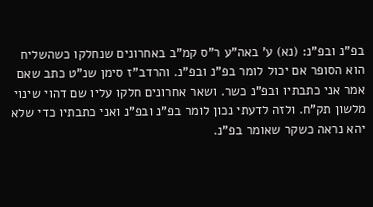בפ"נ ובפ"נ: (נא) ע' באה"ע ר"ס קמ"ב באחרונים שנחלקו כשהשליח הוא הסופר אם יכול לומר בפ"נ ובפ"נ. והרדב"ז סימן שנ"ט כתב שאם אמר אני כתבתיו ובפ"נ כשר. ושאר אחרונים חלקו עליו שם דהוי שינוי מלשון תק"ח. ולזה לדעתי נכון לומר בפ"נ ובפ"נ ואני כתבתיו כדי שלא יהא נראה כשקר שאומר בפ"נ.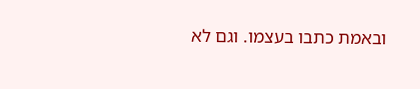ובאמת כתבו בעצמו. וגם לא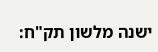ישנה מלשון תק"ח: